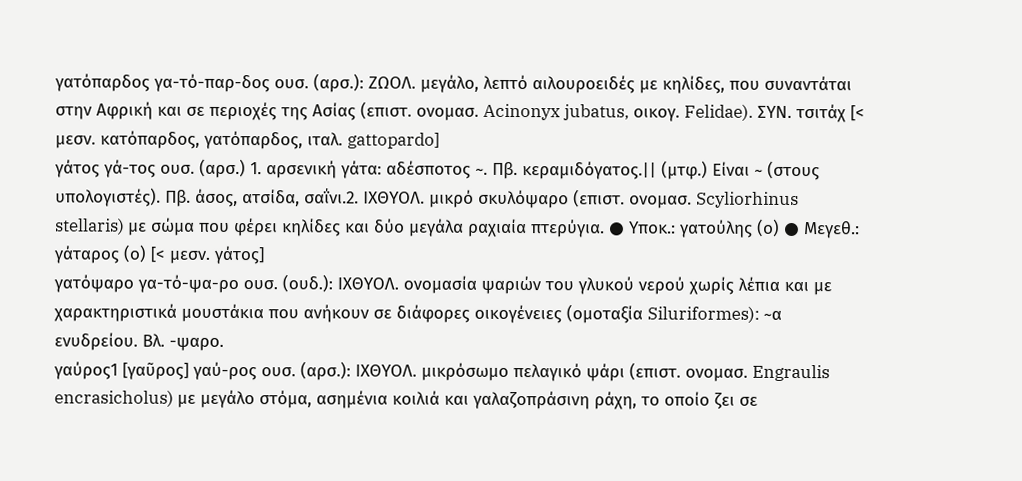γατόπαρδος γα-τό-παρ-δος ουσ. (αρσ.): ΖΩΟΛ. μεγάλο, λεπτό αιλουροειδές με κηλίδες, που συναντάται στην Αφρική και σε περιοχές της Ασίας (επιστ. ονομασ. Acinonyx jubatus, οικογ. Felidae). ΣΥΝ. τσιτάχ [< μεσν. κατόπαρδος, γατόπαρδος, ιταλ. gattopardo]
γάτος γά-τος ουσ. (αρσ.) 1. αρσενική γάτα: αδέσποτος ~. Πβ. κεραμιδόγατος.|| (μτφ.) Είναι ~ (στους υπολογιστές). Πβ. άσος, ατσίδα, σαΐνι.2. ΙΧΘΥΟΛ. μικρό σκυλόψαρο (επιστ. ονομασ. Scyliorhinus stellaris) με σώμα που φέρει κηλίδες και δύο μεγάλα ραχιαία πτερύγια. ● Υποκ.: γατούλης (ο) ● Μεγεθ.: γάταρος (ο) [< μεσν. γάτος]
γατόψαρο γα-τό-ψα-ρο ουσ. (ουδ.): ΙΧΘΥΟΛ. ονομασία ψαριών του γλυκού νερού χωρίς λέπια και με χαρακτηριστικά μουστάκια που ανήκουν σε διάφορες οικογένειες (ομοταξία Siluriformes): ~α ενυδρείου. Βλ. -ψαρο.
γαύρος1 [γαῦρος] γαύ-ρος ουσ. (αρσ.): ΙΧΘΥΟΛ. μικρόσωμο πελαγικό ψάρι (επιστ. ονομασ. Engraulis encrasicholus) με μεγάλο στόμα, ασημένια κοιλιά και γαλαζοπράσινη ράχη, το οποίο ζει σε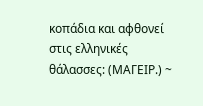κοπάδια και αφθονεί στις ελληνικές θάλασσες: (ΜΑΓΕΙΡ.) ~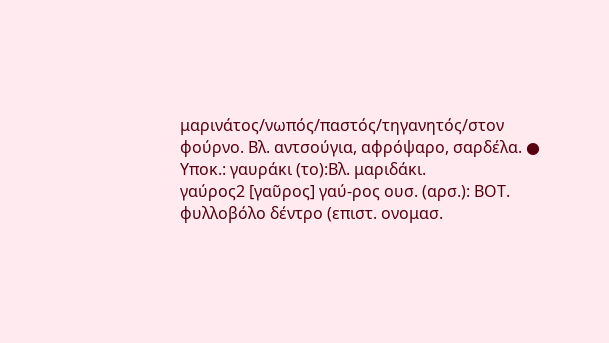μαρινάτος/νωπός/παστός/τηγανητός/στον φούρνο. Βλ. αντσούγια, αφρόψαρο, σαρδέλα. ● Υποκ.: γαυράκι (το):Βλ. μαριδάκι.
γαύρος2 [γαῦρος] γαύ-ρος ουσ. (αρσ.): ΒΟΤ. φυλλοβόλο δέντρο (επιστ. ονομασ.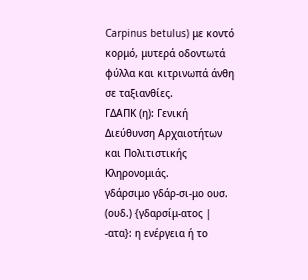Carpinus betulus) με κοντό κορμό, μυτερά οδοντωτά φύλλα και κιτρινωπά άνθη σε ταξιανθίες.
ΓΔΑΠΚ (η): Γενική Διεύθυνση Αρχαιοτήτων και Πολιτιστικής Κληρονομιάς.
γδάρσιμο γδάρ-σι-μο ουσ. (ουδ.) {γδαρσίμ-ατος | -ατα}: η ενέργεια ή το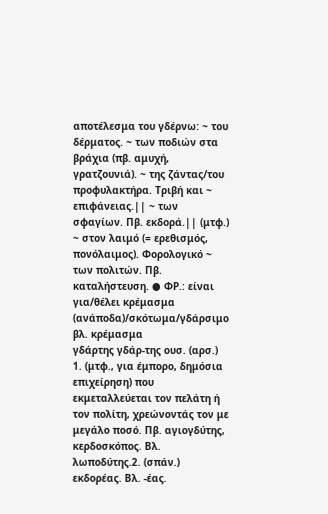αποτέλεσμα του γδέρνω: ~ του δέρματος. ~ των ποδιών στα βράχια (πβ. αμυχή, γρατζουνιά). ~ της ζάντας/του προφυλακτήρα. Τριβή και ~ επιφάνειας.|| ~ των σφαγίων. Πβ. εκδορά.|| (μτφ.) ~ στον λαιμό (= ερεθισμός, πονόλαιμος). Φορολογικό ~ των πολιτών. Πβ. καταλήστευση. ● ΦΡ.: είναι για/θέλει κρέμασμα (ανάποδα)/σκότωμα/γδάρσιμο βλ. κρέμασμα
γδάρτης γδάρ-της ουσ. (αρσ.) 1. (μτφ., για έμπορο, δημόσια επιχείρηση) που εκμεταλλεύεται τον πελάτη ή τον πολίτη, χρεώνοντάς τον με μεγάλο ποσό. Πβ. αγιογδύτης, κερδοσκόπος. Βλ. λωποδύτης.2. (σπάν.) εκδορέας. Βλ. -έας.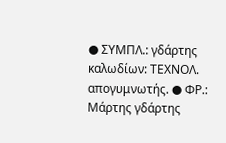● ΣΥΜΠΛ.: γδάρτης καλωδίων: ΤΕΧΝΟΛ. απογυμνωτής. ● ΦΡ.: Μάρτης γδάρτης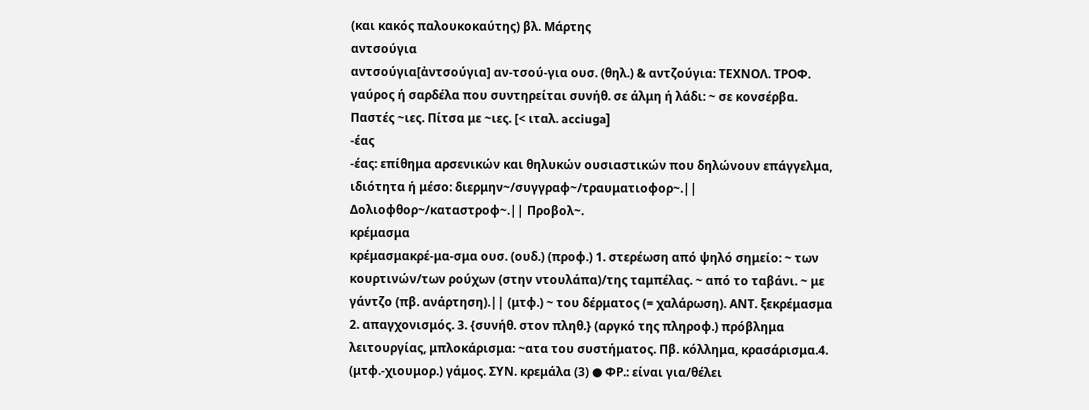(και κακός παλουκοκαύτης) βλ. Μάρτης
αντσούγια
αντσούγια[ἀντσούγια] αν-τσού-για ουσ. (θηλ.) & αντζούγια: ΤΕΧΝΟΛ. ΤΡΟΦ. γαύρος ή σαρδέλα που συντηρείται συνήθ. σε άλμη ή λάδι: ~ σε κονσέρβα. Παστές ~ιες. Πίτσα με ~ιες. [< ιταλ. acciuga]
-έας
-έας: επίθημα αρσενικών και θηλυκών ουσιαστικών που δηλώνουν επάγγελμα, ιδιότητα ή μέσο: διερμην~/συγγραφ~/τραυματιοφορ~.|| Δολιοφθορ~/καταστροφ~.|| Προβολ~.
κρέμασμα
κρέμασμακρέ-μα-σμα ουσ. (ουδ.) (προφ.) 1. στερέωση από ψηλό σημείο: ~ των κουρτινών/των ρούχων (στην ντουλάπα)/της ταμπέλας. ~ από το ταβάνι. ~ με γάντζο (πβ. ανάρτηση).|| (μτφ.) ~ του δέρματος (= χαλάρωση). ΑΝΤ. ξεκρέμασμα 2. απαγχονισμός. 3. {συνήθ. στον πληθ.} (αργκό της πληροφ.) πρόβλημα λειτουργίας, μπλοκάρισμα: ~ατα του συστήματος. Πβ. κόλλημα, κρασάρισμα.4. (μτφ.-χιουμορ.) γάμος. ΣΥΝ. κρεμάλα (3) ● ΦΡ.: είναι για/θέλει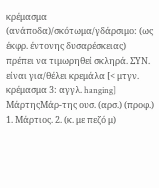κρέμασμα (ανάποδα)/σκότωμα/γδάρσιμο: (ως έκφρ. έντονης δυσαρέσκειας) πρέπει να τιμωρηθεί σκληρά. ΣΥΝ. είναι για/θέλει κρεμάλα [< μτγν. κρέμασμα 3: αγγλ. hanging]
ΜάρτηςΜάρ-της ουσ. (αρσ.) (προφ.) 1. Μάρτιος. 2. (κ. με πεζό μ)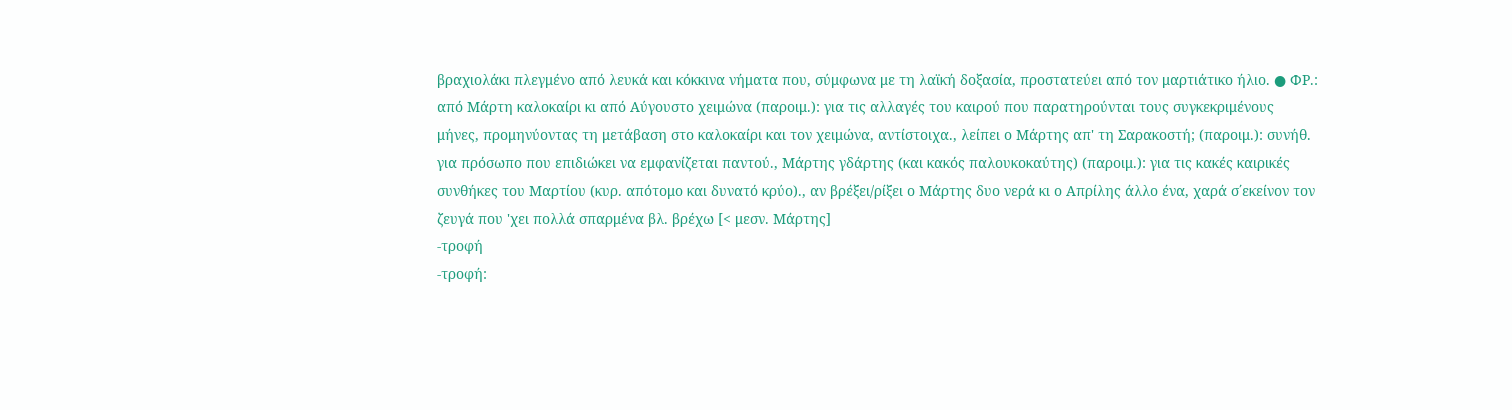βραχιολάκι πλεγμένο από λευκά και κόκκινα νήματα που, σύμφωνα με τη λαϊκή δοξασία, προστατεύει από τον μαρτιάτικο ήλιο. ● ΦΡ.: από Μάρτη καλοκαίρι κι από Αύγουστο χειμώνα (παροιμ.): για τις αλλαγές του καιρού που παρατηρούνται τους συγκεκριμένους μήνες, προμηνύοντας τη μετάβαση στο καλοκαίρι και τον χειμώνα, αντίστοιχα., λείπει ο Μάρτης απ' τη Σαρακοστή; (παροιμ.): συνήθ. για πρόσωπο που επιδιώκει να εμφανίζεται παντού., Μάρτης γδάρτης (και κακός παλουκοκαύτης) (παροιμ.): για τις κακές καιρικές συνθήκες του Μαρτίου (κυρ. απότομο και δυνατό κρύο)., αν βρέξει/ρίξει ο Μάρτης δυο νερά κι ο Απρίλης άλλο ένα, χαρά σ΄εκείνον τον ζευγά που 'χει πολλά σπαρμένα βλ. βρέχω [< μεσν. Μάρτης]
-τροφή
-τροφή: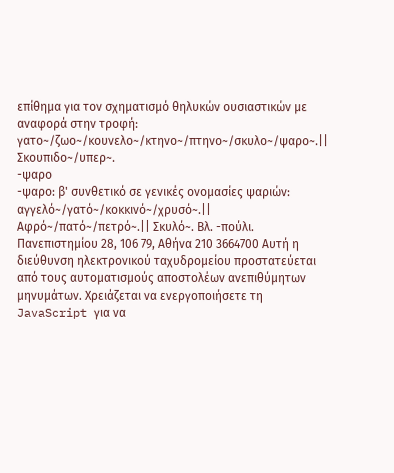επίθημα για τον σχηματισμό θηλυκών ουσιαστικών με αναφορά στην τροφή: γατο~/ζωο~/κουνελο~/κτηνο~/πτηνο~/σκυλο~/ψαρο~.|| Σκουπιδο~/υπερ~.
-ψαρο
-ψαρο: β' συνθετικό σε γενικές ονομασίες ψαριών: αγγελό~/γατό~/κοκκινό~/χρυσό~.|| Aφρό~/πατό~/πετρό~.|| Σκυλό~. Βλ. -πούλι.
Πανεπιστημίου 28, 106 79, Αθήνα 210 3664700 Αυτή η διεύθυνση ηλεκτρονικού ταχυδρομείου προστατεύεται από τους αυτοματισμούς αποστολέων ανεπιθύμητων μηνυμάτων. Χρειάζεται να ενεργοποιήσετε τη JavaScript για να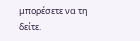μπορέσετε να τη δείτε.